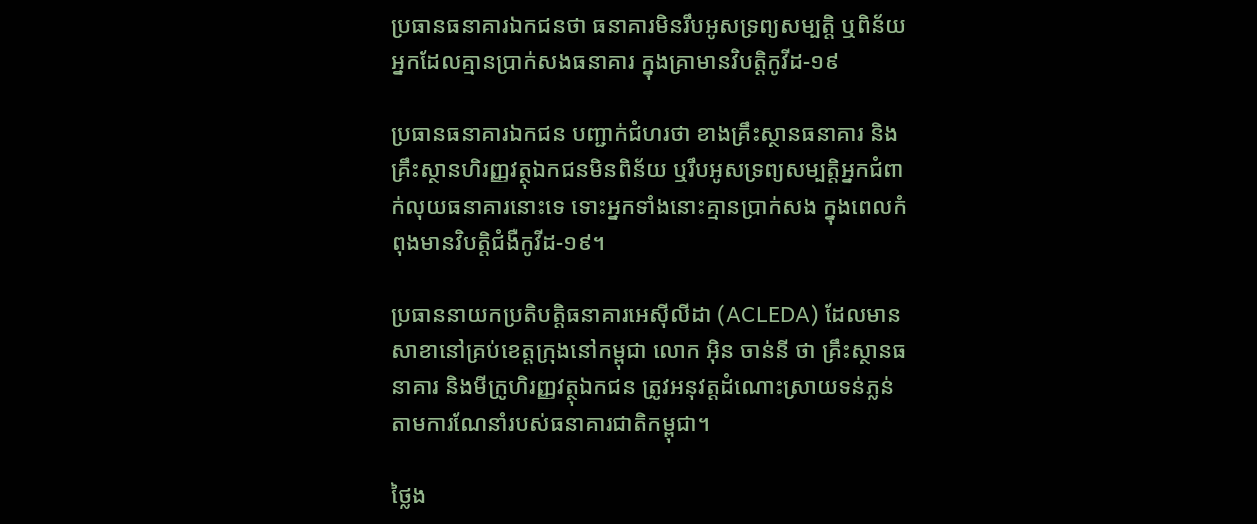ប្រធានធនាគារឯកជនថា ធនាគារមិនរឹបអូសទ្រព្យសម្បត្តិ ឬពិន័យអ្នកដែលគ្មានប្រាក់សងធនាគារ ក្នុងគ្រាមានវិបត្តិកូវីដ-១៩

ប្រធានធនាគារឯកជន បញ្ជាក់ជំហរថា ខាងគ្រឹះស្ថានធនាគារ និងគ្រឹះស្ថានហិរញ្ញវត្ថុឯកជនមិនពិន័យ ឬរឹបអូសទ្រព្យសម្បត្តិអ្នកជំពាក់លុយធនាគារនោះទេ ទោះអ្នកទាំងនោះគ្មានប្រាក់សង ក្នុងពេលកំពុងមានវិបត្តិជំងឺកូវីដ-១៩។

ប្រធាននាយកប្រតិបត្តិធនាគារអេស៊ីលីដា (ACLEDA) ដែលមានសាខានៅគ្រប់ខេត្តក្រុងនៅកម្ពុជា លោក អ៊ិន ចាន់នី ថា គ្រឹះស្ថានធនាគារ និងមីក្រូហិរញ្ញវត្ថុឯកជន ត្រូវអនុវត្តដំណោះស្រាយទន់ភ្លន់ តាមការណែនាំរបស់ធនាគារជាតិកម្ពុជា។

ថ្លៃង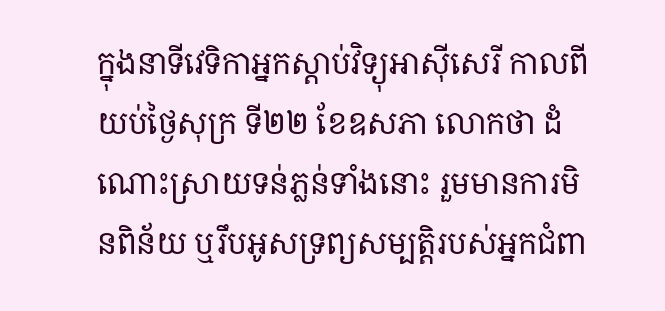ក្នុងនាទីវេទិកាអ្នកស្ដាប់វិទ្យុអាស៊ីសេរី កាលពីយប់ថ្ងៃសុក្រ ទី២២ ខែឧសភា លោកថា ដំណោះស្រាយទន់ភ្លន់ទាំងនោះ រួមមានការមិនពិន័យ ឬរឹបអូសទ្រព្យសម្បត្តិរបស់អ្នកជំពា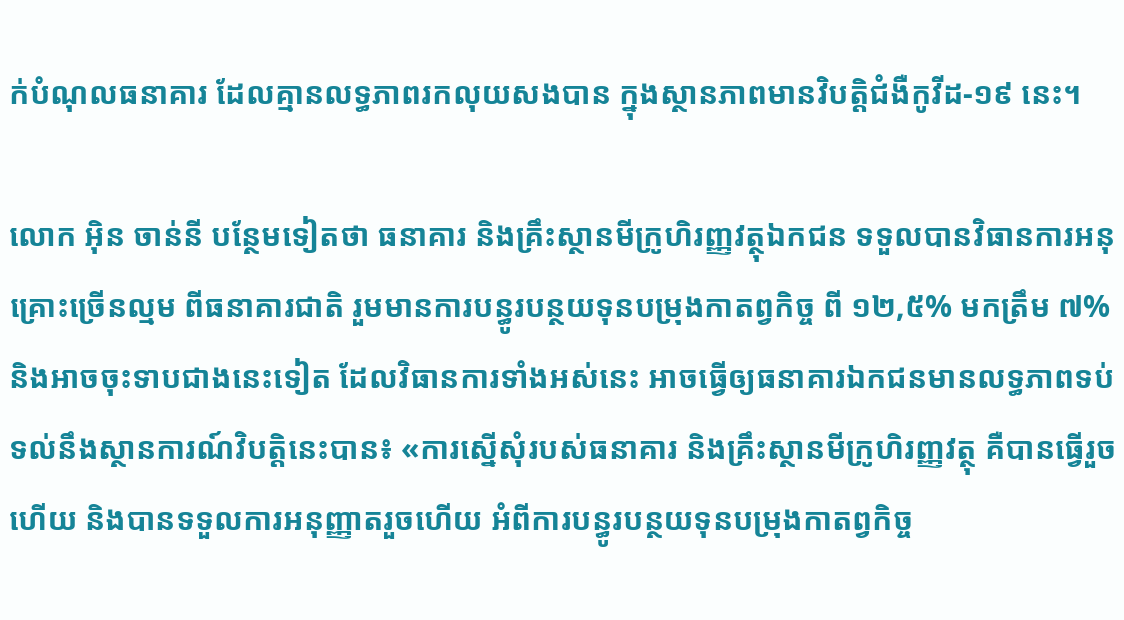ក់បំណុលធនាគារ ដែលគ្មានលទ្ធភាពរកលុយសងបាន ក្នុងស្ថានភាពមានវិបត្តិជំងឺកូវីដ-១៩ នេះ។

លោក អ៊ិន ចាន់នី បន្ថែមទៀតថា ធនាគារ និងគ្រឹះស្ថានមីក្រូហិរញ្ញវត្ថុឯកជន ទទួលបានវិធានការអនុគ្រោះច្រើនល្មម ពីធនាគារជាតិ រួមមានការបន្ធូរបន្ថយទុនបម្រុងកាតព្វកិច្ច ពី ១២,៥% មកត្រឹម ៧% និងអាចចុះទាបជាងនេះទៀត ដែលវិធានការទាំងអស់នេះ អាចធ្វើឲ្យធនាគារឯកជនមានលទ្ធភាពទប់ទល់នឹងស្ថានការណ៍វិបត្តិនេះបាន៖ «ការស្នើសុំរបស់ធនាគារ និងគ្រឹះស្ថានមីក្រូហិរញ្ញវត្ថុ គឺបានធ្វើរួចហើយ និងបានទទួលការអនុញ្ញាតរួចហើយ អំពីការបន្ធូរបន្ថយទុនបម្រុងកាតព្វកិច្ច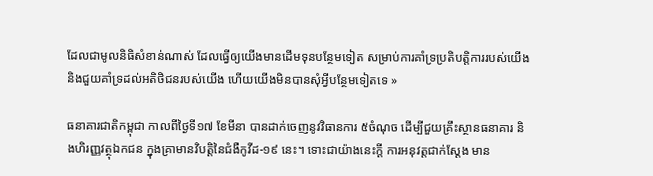ដែលជាមូលនិធិសំខាន់ណាស់ ដែលធ្វើឲ្យយើងមានដើមទុនបន្ថែមទៀត សម្រាប់ការគាំទ្រប្រតិបត្តិការរបស់យើង និងជួយគាំទ្រដល់អតិថិជនរបស់យើង ហើយយើងមិនបានសុំអ្វីបន្ថែមទៀតទេ »

ធនាគារជាតិកម្ពុជា កាលពីថ្ងៃទី១៧ ខែមីនា បានដាក់ចេញនូវវិធានការ ៥ចំណុច ដើម្បីជួយគ្រឹះស្ថានធនាគារ និងហិរញ្ញវត្ថុឯកជន ក្នុងគ្រាមានវិបត្តិនៃជំងឺកូវីដ-១៩ នេះ។ ទោះជាយ៉ាងនេះក្តី ការអនុវត្តជាក់ស្ដែង មាន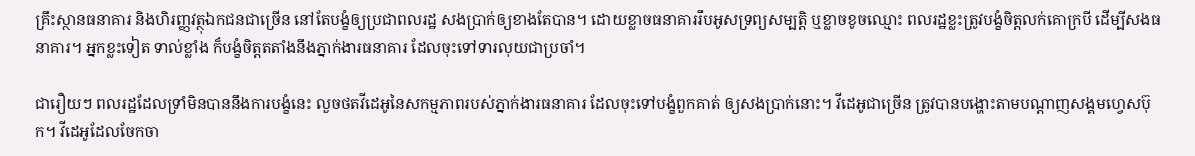គ្រឹះស្ថានធនាគារ និងហិរញ្ញវត្ថុឯកជនជាច្រើន នៅតែបង្ខំឲ្យប្រជាពលរដ្ឋ សងប្រាក់ឲ្យខាងតែបាន។ ដោយខ្លាចធនាគាររឹបអូសទ្រព្យសម្បត្តិ ឬខ្លាចខូចឈ្មោះ ពលរដ្ឋខ្លះត្រូវបង្ខំចិត្តលក់គោក្របី ដើម្បីសងធនាគារ។ អ្នកខ្លះទៀត ទាល់ខ្លាំង ក៏បង្ខំចិត្តតតាំងនឹងភ្នាក់ងារធនាគារ ដែលចុះទៅទារលុយជាប្រចាំ។

ជារឿយៗ ពលរដ្ឋដែលទ្រាំមិនបាននឹងការបង្ខំនេះ លួចថតវីដេអូនៃសកម្មភាពរបស់ភ្នាក់ងារធនាគារ ដែលចុះទៅបង្ខំពួកគាត់ ឲ្យសងប្រាក់នោះ។ វីដេអូជាច្រើន ត្រូវបានបង្ហោះតាមបណ្ដាញសង្គមហ្វេសប៊ុក។ វីដេអូដែលចែកចា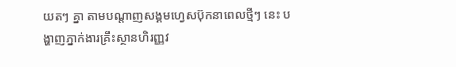យតៗ គ្នា តាមបណ្ដាញសង្គមហ្វេសប៊ុកនាពេលថ្មីៗ នេះ បង្ហាញភ្នាក់ងារគ្រឹះស្ថានហិរញ្ញវ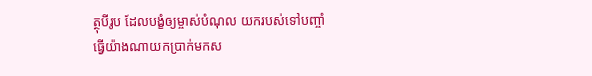ត្ថុបីរូប ដែលបង្ខំឲ្យម្ចាស់បំណុល យករបស់ទៅបញ្ចាំ ធ្វើយ៉ាងណាយកប្រាក់មកស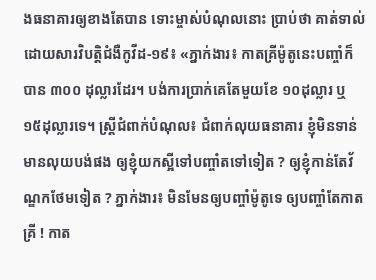ងធនាគារឲ្យខាងតែបាន ទោះម្ចាស់បំណុលនោះ ប្រាប់ថា គាត់ទាល់ ដោយសារវិបត្តិជំងឺកូវីដ-១៩៖ «ភ្នាក់ងារ៖ កាតគ្រីម៉ូតូនេះបញ្ចាំក៏បាន ៣០០ ដុល្លារដែរ។ បង់ការប្រាក់គេតែមួយខែ ១០ដុល្លារ ឬ ១៥ដុល្លារទេ។ ស្ត្រីជំពាក់បំណុល៖ ជំពាក់លុយធនាគារ ខ្ញុំមិនទាន់មានលុយបង់ផង ឲ្យខ្ញុំយកស្អីទៅបញ្ចាំតទៅទៀត ? ឲ្យខ្ញុំកាន់តែវ័ណ្ឌកថែមទៀត ? ភ្នាក់ងារ៖ មិនមែនឲ្យបញ្ចាំម៉ូតូទេ ឲ្យបញ្ចាំតែកាតគ្រី ! កាត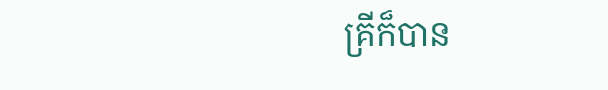គ្រីក៏បាន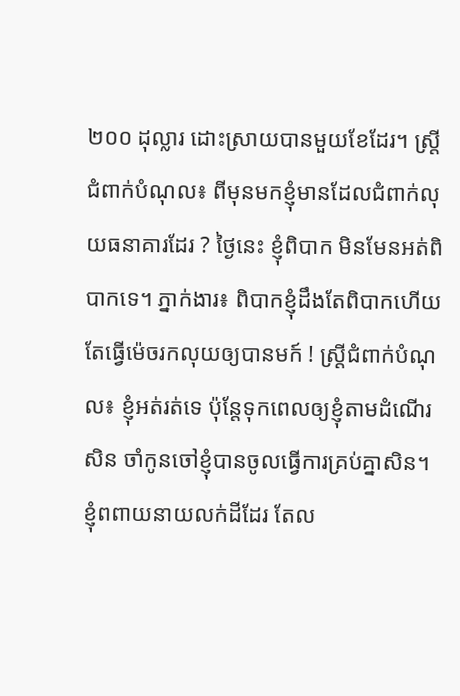២០០ ដុល្លារ ដោះស្រាយបានមួយខែដែរ។ ស្ត្រីជំពាក់បំណុល៖ ពីមុនមកខ្ញុំមានដែលជំពាក់លុយធនាគារដែរ ? ថ្ងៃនេះ ខ្ញុំពិបាក មិនមែនអត់ពិបាកទេ។ ភ្នាក់ងារ៖ ពិបាកខ្ញុំដឹងតែពិបាកហើយ តែធ្វើម៉េចរកលុយឲ្យបានមក៍ ! ស្ត្រីជំពាក់បំណុល៖ ខ្ញុំអត់រត់ទេ ប៉ុន្តែទុកពេលឲ្យខ្ញុំតាមដំណើរសិន ចាំកូនចៅខ្ញុំបានចូលធ្វើការគ្រប់គ្នាសិន។ ខ្ញុំពពាយនាយលក់ដីដែរ តែល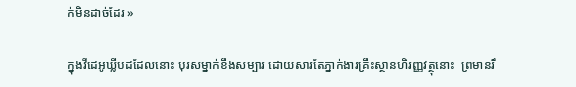ក់មិនដាច់ដែរ »

ក្នុងវីដេអូឃ្លីបដដែលនោះ បុរសម្នាក់ខឹងសម្បារ ដោយសារតែភ្នាក់ងារគ្រឹះស្ថានហិរញ្ញវត្ថុនោះ  ព្រមានរឹ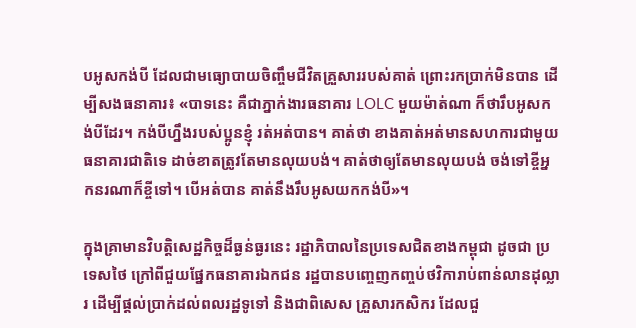បអូសកង់បី ដែលជាមធ្យោបាយចិញ្ចឹមជីវិតគ្រួសាររបស់គាត់ ព្រោះរកប្រាក់មិនបាន ដើម្បីសងធនាគារ៖ «បាទនេះ គឺជាភ្នាក់ងារធនាគារ LOLC មួយម៉ាត់ណា ក៏ថារឹបអូសកង់បីដែរ។ កង់បីហ្នឹងរបស់ប្អូនខ្ញុំ រត់អត់បាន។ គាត់ថា ខាងគាត់អត់មានសហការជាមួយធនាគារជាតិទេ ដាច់ខាតត្រូវតែមានលុយបង់។ គាត់ថាឲ្យតែមានលុយបង់ ចង់ទៅខ្ចីអ្នកនរណាក៏ខ្ចីទៅ។ បើអត់បាន គាត់នឹងរឹបអូសយកកង់បី»។

ក្នុងគ្រាមានវិបត្តិសេដ្ឋកិច្ចដ៏ធ្ងន់ធ្ងរនេះ រដ្ឋាភិបាលនៃប្រទេសជិតខាងកម្ពុជា ដូចជា ប្រទេសថៃ ក្រៅពីជួយផ្នែកធនាគារឯកជន រដ្ឋបានបញ្ចេញកញ្ចប់ថវិការាប់ពាន់លានដុល្លារ ដើម្បីផ្ដល់ប្រាក់ដល់ពលរដ្ឋទូទៅ និងជាពិសេស គ្រួសារកសិករ ដែលជួ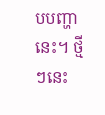បបញ្ហានេះ។ ថ្មីៗនេះ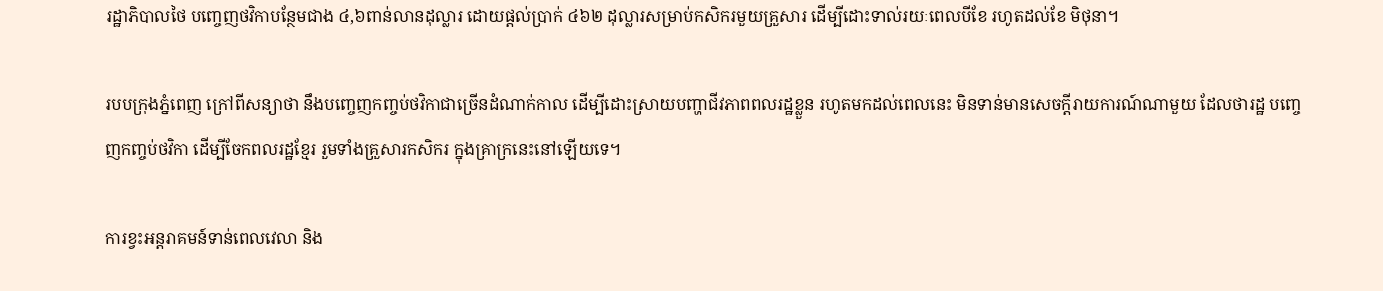រដ្ឋាភិបាលថៃ បញ្ចេញថវិកាបន្ថែមជាង ៤,៦ពាន់លានដុល្លារ ដោយផ្ដល់ប្រាក់ ៤៦២ ដុល្លារសម្រាប់កសិករមួយគ្រួសារ ដើម្បីដោះទាល់រយៈពេលបីខែ រហូតដល់ខែ មិថុនា។

របបក្រុងភ្នំពេញ ក្រៅពីសន្យាថា នឹងបញ្ចេញកញ្ចប់ថវិកាជាច្រើនដំណាក់កាល ដើម្បីដោះស្រាយបញ្ហាជីវភាពពលរដ្ឋខ្លួន រហូតមកដល់ពេលនេះ មិនទាន់មានសេចក្ដីរាយការណ៍ណាមួយ ដែលថារដ្ឋ បញ្ចេញកញ្ចប់ថវិកា ដើម្បីចែកពលរដ្ឋខ្មែរ រួមទាំងគ្រួសារកសិករ ក្នុងគ្រាក្រនេះនៅឡើយទេ។

ការខ្វះអន្តរាគមន៍ទាន់ពេលវេលា និង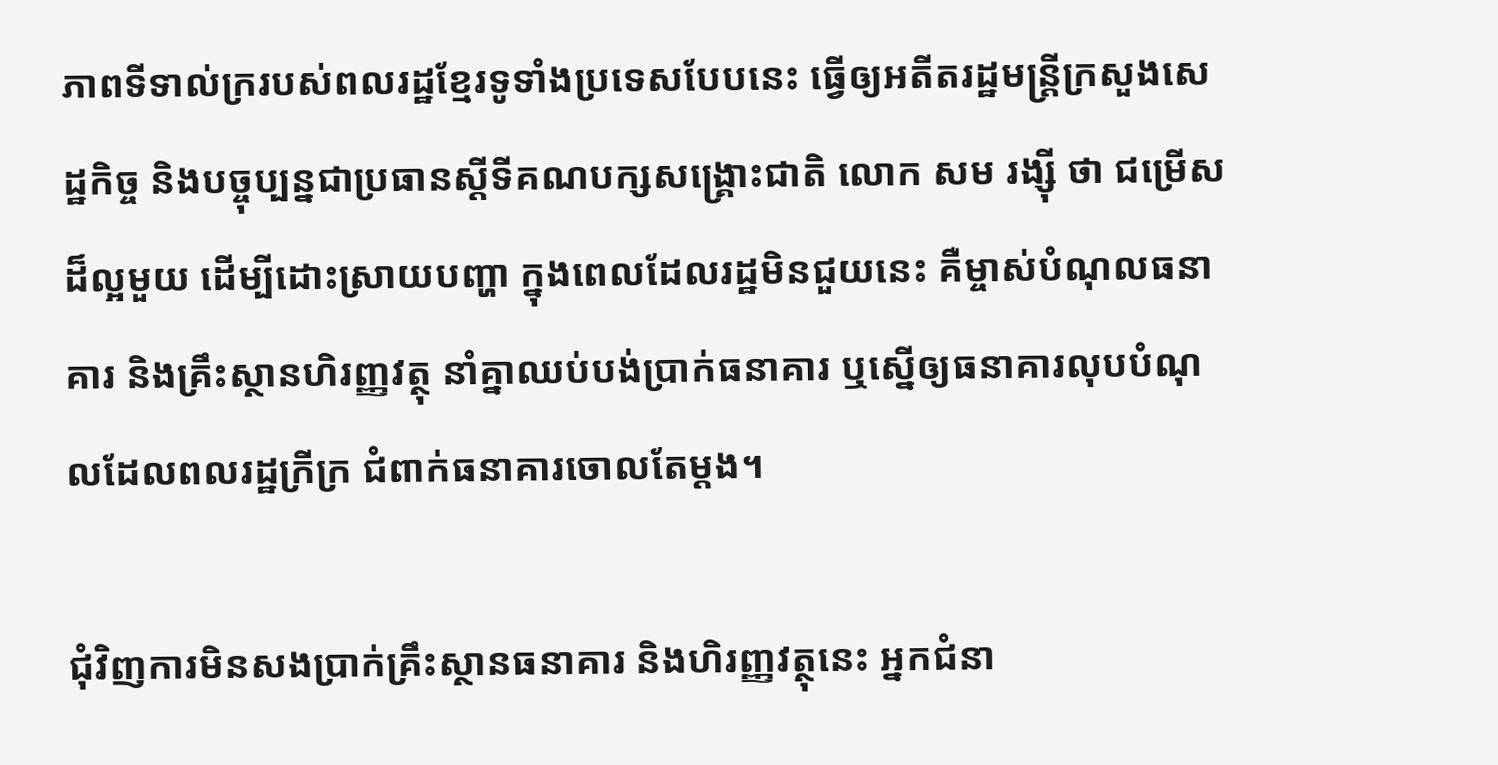ភាពទីទាល់ក្ររបស់ពលរដ្ឋខ្មែរទូទាំងប្រទេសបែបនេះ ធ្វើឲ្យអតីតរដ្ឋមន្ត្រីក្រសួងសេដ្ឋកិច្ច និងបច្ចុប្បន្នជាប្រធានស្ដីទីគណបក្សសង្គ្រោះជាតិ លោក សម រង្ស៊ី ថា ជម្រើសដ៏ល្អមួយ ដើម្បីដោះស្រាយបញ្ហា ក្នុងពេលដែលរដ្ឋមិនជួយនេះ គឺម្ចាស់បំណុលធនាគារ និងគ្រឹះស្ថានហិរញ្ញវត្ថុ នាំគ្នាឈប់បង់ប្រាក់ធនាគារ ឬស្នើឲ្យធនាគារលុបបំណុលដែលពលរដ្ឋក្រីក្រ ជំពាក់ធនាគារចោលតែម្ដង។

ជុំវិញការមិនសងប្រាក់គ្រឹះស្ថានធនាគារ និងហិរញ្ញវត្ថុនេះ អ្នកជំនា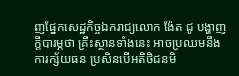ញផ្នែកសេដ្ឋកិច្ចឯករាជ្យលោក ង៉ែត ជូ បង្ហាញក្តីបារម្ភថា គ្រឹះស្ថានទាំងនេះ អាចប្រឈមនឹងការក្ស័យធន ប្រសិនបើអតិថិជនមិ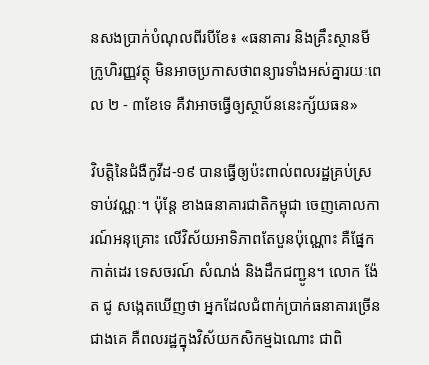នសងប្រាក់បំណុលពីរបីខែ៖ «ធនាគារ និងគ្រឹះស្ថានមីក្រូហិរញ្ញវត្ថុ មិនអាចប្រកាសថាពន្យារទាំងអស់គ្នារយៈពេល ២ - ៣ខែទេ គឺវាអាចធ្វើឲ្យស្ថាប័ននេះក្ស័យធន»

វិបត្តិនៃជំងឺកូវីដ-១៩ បានធ្វើឲ្យប៉ះពាល់ពលរដ្ឋគ្រប់ស្រទាប់វណ្ណៈ។ ប៉ុន្តែ ខាងធនាគារជាតិកម្ពុជា ចេញគោលការណ៍អនុគ្រោះ លើវិស័យអាទិភាពតែបួនប៉ុណ្ណោះ គឺផ្នែកកាត់ដេរ ទេសចរណ៍ សំណង់ និងដឹកជញ្ជូន។ លោក ង៉ែត ជូ សង្កេតឃើញថា អ្នកដែលជំពាក់ប្រាក់ធនាគារច្រើនជាងគេ គឺពលរដ្ឋក្នុងវិស័យកសិកម្មឯណោះ ជាពិ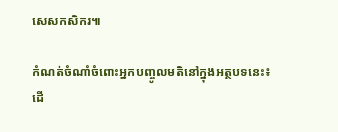សេសកសិករ៕

កំណត់ចំណាំចំពោះអ្នកបញ្ចូលមតិនៅក្នុងអត្ថបទនេះ៖ ដើ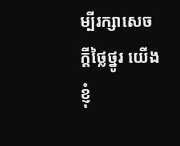ម្បីរក្សាសេចក្ដីថ្លៃថ្នូរ យើងខ្ញុំ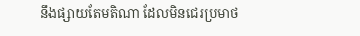នឹងផ្សាយតែមតិណា ដែលមិនជេរប្រមាថ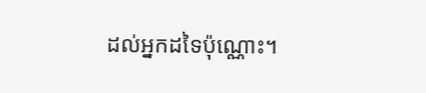ដល់អ្នកដទៃប៉ុណ្ណោះ។